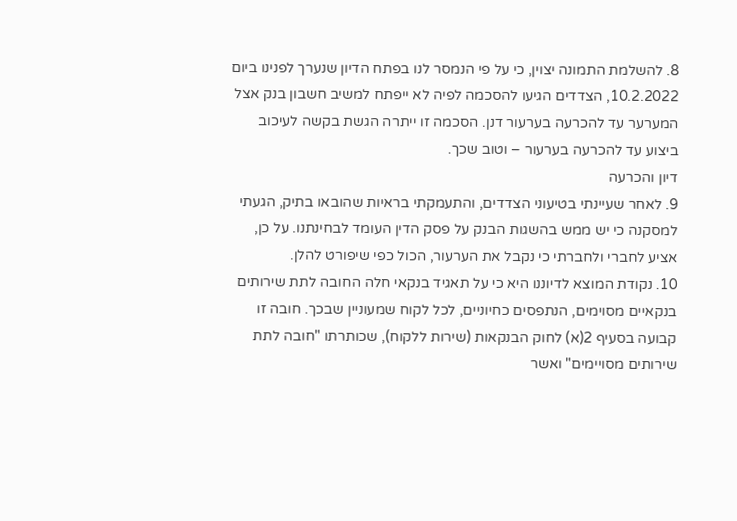8. להשלמת התמונה יצוין, כי על פי הנמסר לנו בפתח הדיון שנערך לפנינו ביום 10.2.2022, הצדדים הגיעו להסכמה לפיה לא ייפתח למשיב חשבון בנק אצל המערער עד להכרעה בערעור דנן. הסכמה זו ייתרה הגשת בקשה לעיכוב ביצוע עד להכרעה בערעור – וטוב שכך.
דיון והכרעה
9. לאחר שעיינתי בטיעוני הצדדים, והתעמקתי בראיות שהובאו בתיק, הגעתי למסקנה כי יש ממש בהשגות הבנק על פסק הדין העומד לבחינתנו. על כן, אציע לחברי ולחברתי כי נקבל את הערעור, הכול כפי שיפורט להלן.
10. נקודת המוצא לדיוננו היא כי על תאגיד בנקאי חלה החובה לתת שירותים בנקאיים מסוימים, הנתפסים כחיוניים, לכל לקוח שמעוניין שבכך. חובה זו קבועה בסעיף 2(א) לחוק הבנקאות (שירות ללקוח), שכותרתו "חובה לתת שירותים מסויימים" ואשר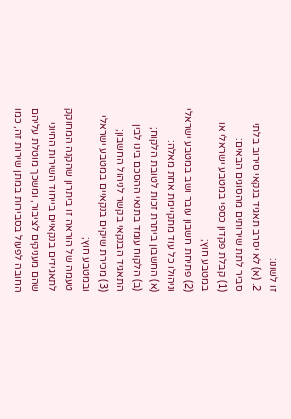זו לשונו:
2. (א) לא יסרב תאגיד בנקאי סירוב בלתי סביר לתת שירותים מהסוגים הבאים:
(1) קבלת פקדון כספי במטבע ישראלי או במטבע חוץ;
(2) פתיחת חשבון עובר ושב במטבע ישראלי וניהולו כל עוד מתקיימת אחת מאלה:
(א) החשבון ביתרת זכות לטובת הלקוח;
(ב) הלקוח עומד בתנאי ההסכם בינו לבין התאגיד הבנקאי בקשר לניהול החשבון;
(3) מכירת שיקים בנקאיים במטבע ישראלי ובמטבע חוץ;
טעמה של הוראה זו ביתרון שהקנה המחוקק לתאגידים בנקאיים בייחוד השירות החיוני שהם מעניקים לציבור, ומשכך מוטלת עליהם החובה לפעול בסבירות במתן שירות זה, כמו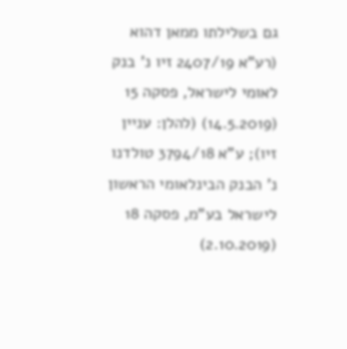גם בשלילתו ממאן דהוא (רע"א 2407/19 זיו נ' בנק לאומי לישראל, פסקה 15 (14.5.2019) (להלן: עניין זיו); ע"א 3794/18 טולדנו נ' הבנק הבינלאומי הראשון לישראל בע"מ, פסקה 18 (2.10.2019)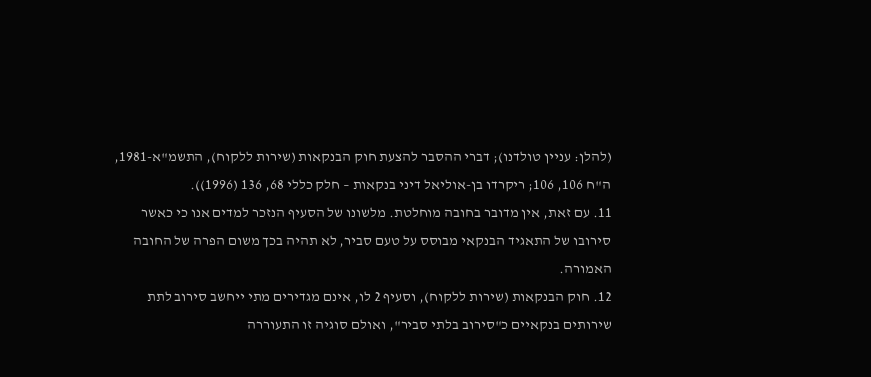(להלן: עניין טולדנו); דברי ההסבר להצעת חוק הבנקאות (שירות ללקוח), התשמ"א-1981, ה"ח 106, 106; ריקרדו בן-אוליאל דיני בנקאות – חלק כללי 68, 136 (1996)).
11. עם זאת, אין מדובר בחובה מוחלטת. מלשונו של הסעיף הנזכר למדים אנו כי כאשר סירובו של התאגיד הבנקאי מבוסס על טעם סביר, לא תהיה בכך משום הפרה של החובה האמורה.
12. חוק הבנקאות (שירות ללקוח), וסעיף 2 לו, אינם מגדירים מתי ייחשב סירוב לתת שירותים בנקאיים כ"סירוב בלתי סביר", ואולם סוגיה זו התעוררה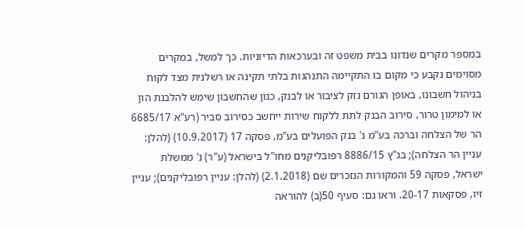במספר מקרים שנדונו בבית משפט זה ובערכאות הדיוניות. כך למשל, במקרים מסוימים נקבע כי מקום בו התקיימה התנהגות בלתי תקינה או רשלנית מצד לקוח בניהול חשבונו, באופן הגורם נזק לציבור או לבנק, כגון שהחשבון שימש להלבנת הון או למימון טרור, סירוב הבנק לתת ללקוח שירות ייחשב כסירוב סביר (רע"א 6685/17 הר של הצלחה וברכה בע"מ נ' בנק הפועלים בע"מ, פסקה 17 (10.9.2017) (להלן: עניין הר הצלחה); בג"ץ 8886/15 רפובליקנים מחו"ל בישראל (ע"ר) נ' ממשלת ישראל, פסקה 59 והמקורות הנזכרים שם (2.1.2018) (להלן: עניין רפובליקנים); עניין זיו, פסקאות 20-17. וראו גם: סעיף 50(ב) להוראה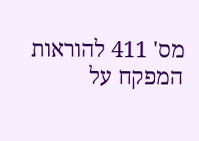מס' 411 להוראות המפקח על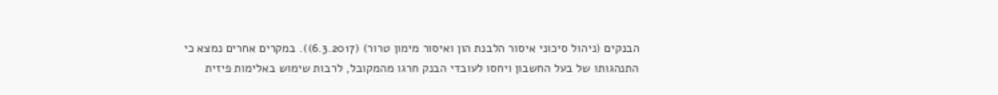הבנקים (ניהול סיכוני איסור הלבנת הון ואיסור מימון טרור) (6.3.2017)). במקרים אחרים נמצא כי התנהגותו של בעל החשבון ויחסו לעובדי הבנק חרגו מהמקובל, לרבות שימוש באלימות פיזית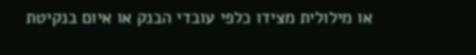או מילולית מצידו כלפי עובדי הבנק או איום בנקיטת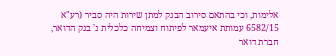אלימות, וכי בהתאם סירוב הבנק למתן שירות היה סביר (רע"א 6582/15 עמותת איעמאר לפיתוח וצמיחה כלכלית נ' בנק הדואר, חברת דואר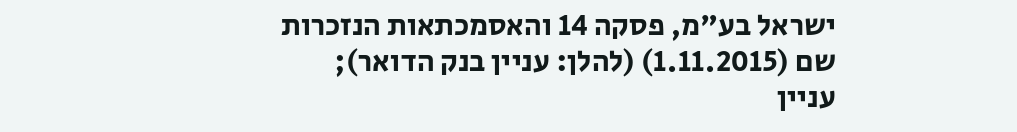ישראל בע"מ, פסקה 14 והאסמכתאות הנזכרות שם (1.11.2015) (להלן: עניין בנק הדואר); עניין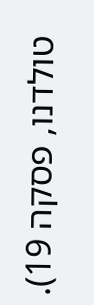טולדנו, פסקה 19).